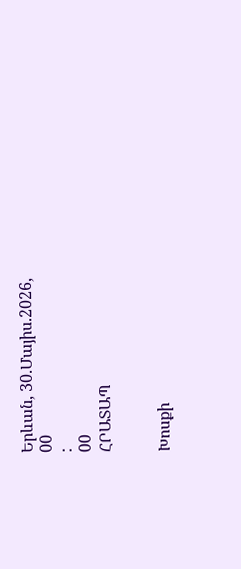Երևան, 30.Մայիս.2026,
00
:
00
ՀՐԱՏԱՊ


Խոսքի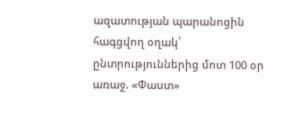ազատության պարանոցին հագցվող օղակ՝ ընտրություններից մոտ 100 օր առաջ. «Փաստ»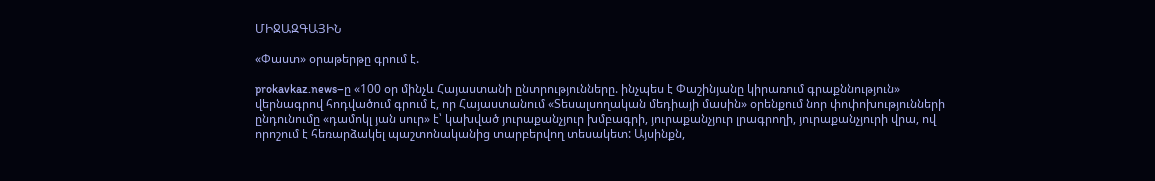ՄԻՋԱԶԳԱՅԻՆ

«Փաստ» օրաթերթը գրում է.

prokavkaz.news–ը «100 օր մինչև Հայաստանի ընտրությունները. ինչպես է Փաշինյանը կիրառում գրաքննություն» վերնագրով հոդվածում գրում է, որ Հայաստանում «Տեսալսողական մեդիայի մասին» օրենքում նոր փոփոխությունների ընդունումը «դամոկլ յան սուր» է՝ կախված յուրաքանչյուր խմբագրի, յուրաքանչյուր լրագրողի, յուրաքանչյուրի վրա, ով որոշում է հեռարձակել պաշտոնականից տարբերվող տեսակետ: Այսինքն,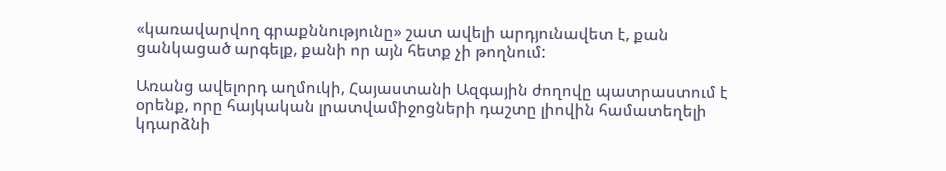«կառավարվող գրաքննությունը» շատ ավելի արդյունավետ է, քան ցանկացած արգելք, քանի որ այն հետք չի թողնում:

Առանց ավելորդ աղմուկի, Հայաստանի Ազգային ժողովը պատրաստում է օրենք, որը հայկական լրատվամիջոցների դաշտը լիովին համատեղելի կդարձնի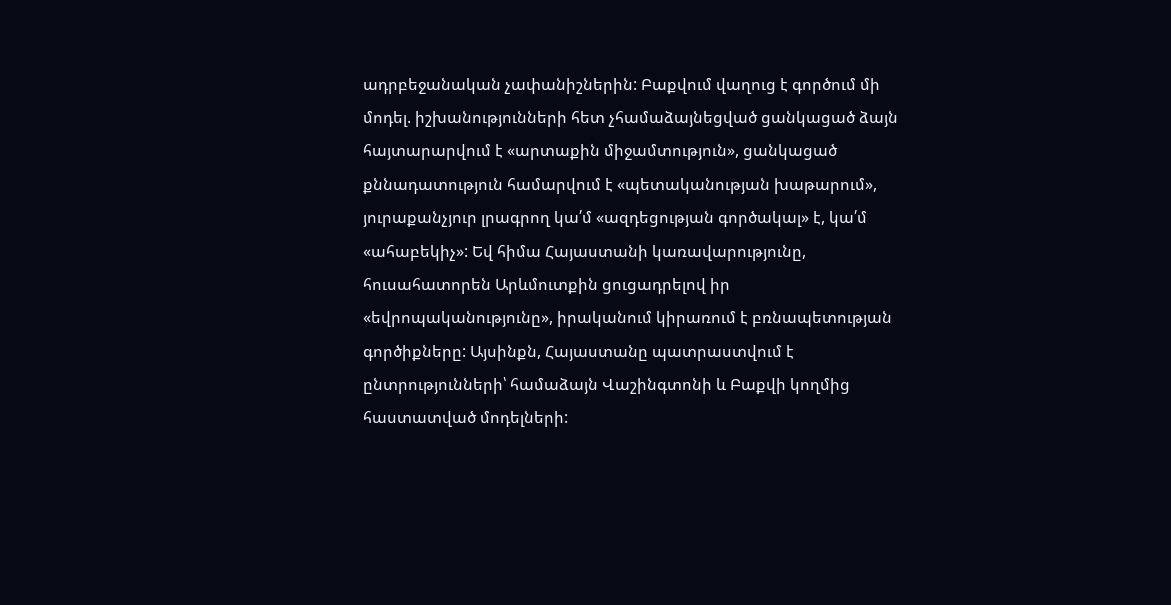ադրբեջանական չափանիշներին: Բաքվում վաղուց է գործում մի մոդել. իշխանությունների հետ չհամաձայնեցված ցանկացած ձայն հայտարարվում է «արտաքին միջամտություն», ցանկացած քննադատություն համարվում է «պետականության խաթարում», յուրաքանչյուր լրագրող կա՛մ «ազդեցության գործակալ» է, կա՛մ «ահաբեկիչ»: Եվ հիմա Հայաստանի կառավարությունը, հուսահատորեն Արևմուտքին ցուցադրելով իր «եվրոպականությունը», իրականում կիրառում է բռնապետության գործիքները: Այսինքն, Հայաստանը պատրաստվում է ընտրությունների՝ համաձայն Վաշինգտոնի և Բաքվի կողմից հաստատված մոդելների: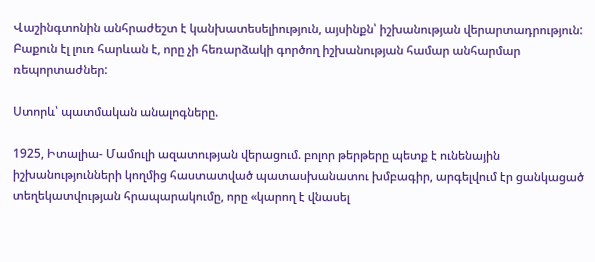Վաշինգտոնին անհրաժեշտ է կանխատեսելիություն, այսինքն՝ իշխանության վերարտադրություն: Բաքուն էլ լուռ հարևան է, որը չի հեռարձակի գործող իշխանության համար անհարմար ռեպորտաժներ:

Ստորև՝ պատմական անալոգները.

1925, Իտալիա- Մամուլի ազատության վերացում. բոլոր թերթերը պետք է ունենային իշխանությունների կողմից հաստատված պատասխանատու խմբագիր, արգելվում էր ցանկացած տեղեկատվության հրապարակումը, որը «կարող է վնասել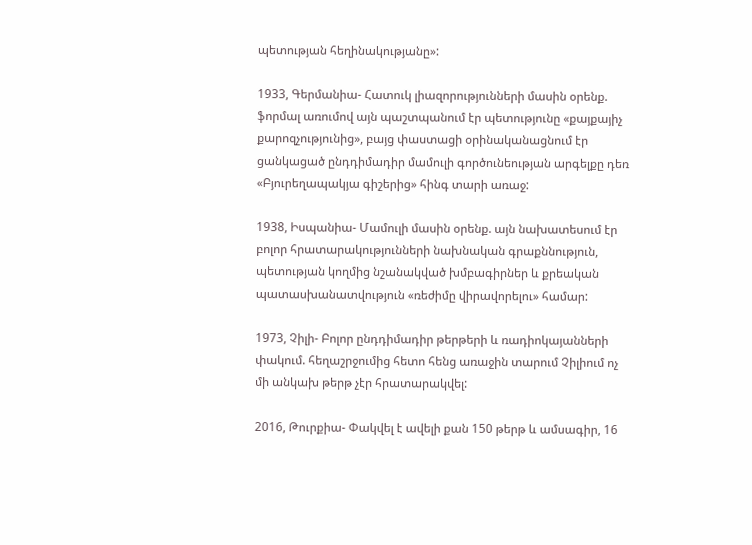պետության հեղինակությանը»:

1933, Գերմանիա- Հատուկ լիազորությունների մասին օրենք. ֆորմալ առումով այն պաշտպանում էր պետությունը «քայքայիչ քարոզչությունից», բայց փաստացի օրինականացնում էր ցանկացած ընդդիմադիր մամուլի գործունեության արգելքը դեռ «Բյուրեղապակյա գիշերից» հինգ տարի առաջ:

1938, Իսպանիա- Մամուլի մասին օրենք. այն նախատեսում էր բոլոր հրատարակությունների նախնական գրաքննություն, պետության կողմից նշանակված խմբագիրներ և քրեական պատասխանատվություն «ռեժիմը վիրավորելու» համար:

1973, Չիլի- Բոլոր ընդդիմադիր թերթերի և ռադիոկայանների փակում. հեղաշրջումից հետո հենց առաջին տարում Չիլիում ոչ մի անկախ թերթ չէր հրատարակվել:

2016, Թուրքիա- Փակվել է ավելի քան 150 թերթ և ամսագիր, 16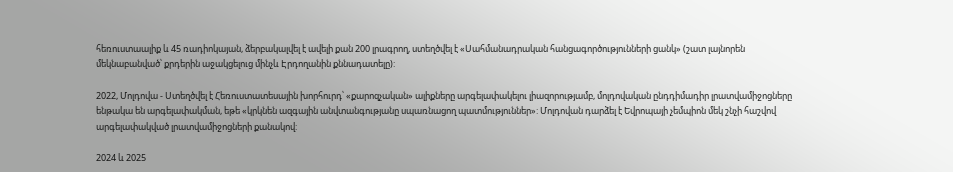հեռուստաալիք և 45 ռադիոկայան, ձերբակալվել է ավելի քան 200 լրագրող, ստեղծվել է «Սահմանադրական հանցագործությունների ցանկ» (շատ լայնորեն մեկնաբանված՝ քրդերին աջակցելուց մինչև Էրդողանին քննադատելը):

2022, Մոլդովա - Ստեղծվել է Հեռուստատեսային խորհուրդ՝ «քարոզչական» ալիքները արգելափակելու լիազորությամբ, մոլդովական ընդդիմադիր լրատվամիջոցները ենթակա են արգելափակման, եթե «կրկնեն ազգային անվտանգությանը սպառնացող պատմություններ»: Մոլդովան դարձել է Եվրոպայի չեմպիոն մեկ շնչի հաշվով արգելափակված լրատվամիջոցների քանակով:

2024 և 2025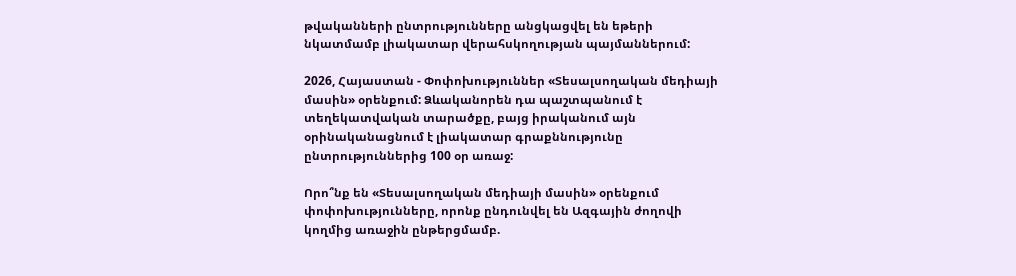թվականների ընտրությունները անցկացվել են եթերի նկատմամբ լիակատար վերահսկողության պայմաններում:

2026, Հայաստան - Փոփոխություններ «Տեսալսողական մեդիայի մասին» օրենքում: Ձևականորեն դա պաշտպանում է տեղեկատվական տարածքը, բայց իրականում այն օրինականացնում է լիակատար գրաքննությունը ընտրություններից 100 օր առաջ:

Որո՞նք են «Տեսալսողական մեդիայի մասին» օրենքում փոփոխությունները, որոնք ընդունվել են Ազգային ժողովի կողմից առաջին ընթերցմամբ.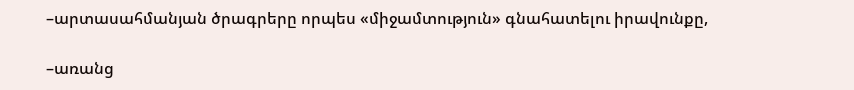–արտասահմանյան ծրագրերը որպես «միջամտություն» գնահատելու իրավունքը,

–առանց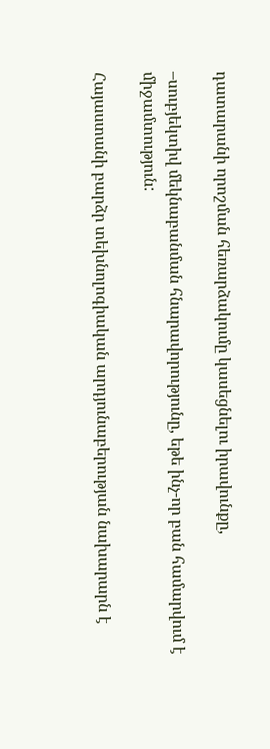դատարանի որոշման հեռարձակումը կասեցնելու իրավունքը,

–սուբյեկտիվ մեկնաբանման հնարավորությունը, եթե ինչ-որ բան համարվում է միջամտություն:

Հայաստանի բարձր տեխնոլոգիական արդյունաբերության նախարարն է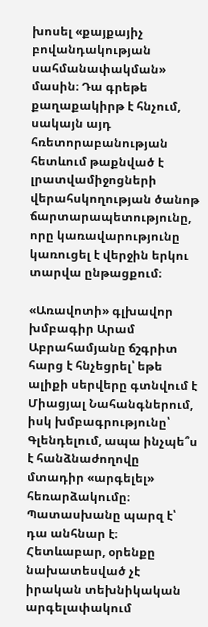խոսել «քայքայիչ բովանդակության սահմանափակման» մասին։ Դա գրեթե քաղաքակիրթ է հնչում, սակայն այդ հռետորաբանության հետևում թաքնված է լրատվամիջոցների վերահսկողության ծանոթ ճարտարապետությունը, որը կառավարությունը կառուցել է վերջին երկու տարվա ընթացքում։

«Առավոտի» գլխավոր խմբագիր Արամ Աբրահամյանը ճշգրիտ հարց է հնչեցրել՝ եթե ալիքի սերվերը գտնվում է Միացյալ Նահանգներում, իսկ խմբագրությունը՝ Գլենդելում, ապա ինչպե՞ս է հանձնաժողովը մտադիր «արգելել» հեռարձակումը։ Պատասխանը պարզ է՝ դա անհնար է։ Հետևաբար, օրենքը նախատեսված չէ իրական տեխնիկական արգելափակում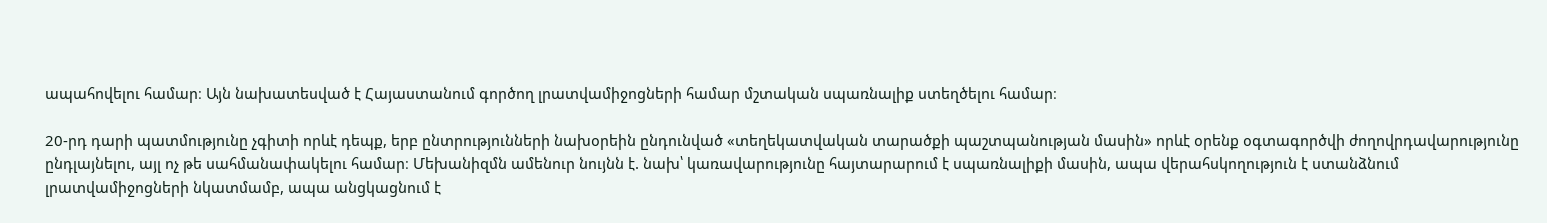ապահովելու համար։ Այն նախատեսված է Հայաստանում գործող լրատվամիջոցների համար մշտական սպառնալիք ստեղծելու համար։

20-րդ դարի պատմությունը չգիտի որևէ դեպք, երբ ընտրությունների նախօրեին ընդունված «տեղեկատվական տարածքի պաշտպանության մասին» որևէ օրենք օգտագործվի ժողովրդավարությունը ընդլայնելու, այլ ոչ թե սահմանափակելու համար։ Մեխանիզմն ամենուր նույնն է. նախ՝ կառավարությունը հայտարարում է սպառնալիքի մասին, ապա վերահսկողություն է ստանձնում լրատվամիջոցների նկատմամբ, ապա անցկացնում է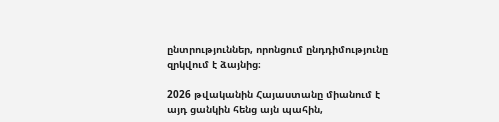ընտրություններ, որոնցում ընդդիմությունը զրկվում է ձայնից։

2026 թվականին Հայաստանը միանում է այդ ցանկին հենց այն պահին,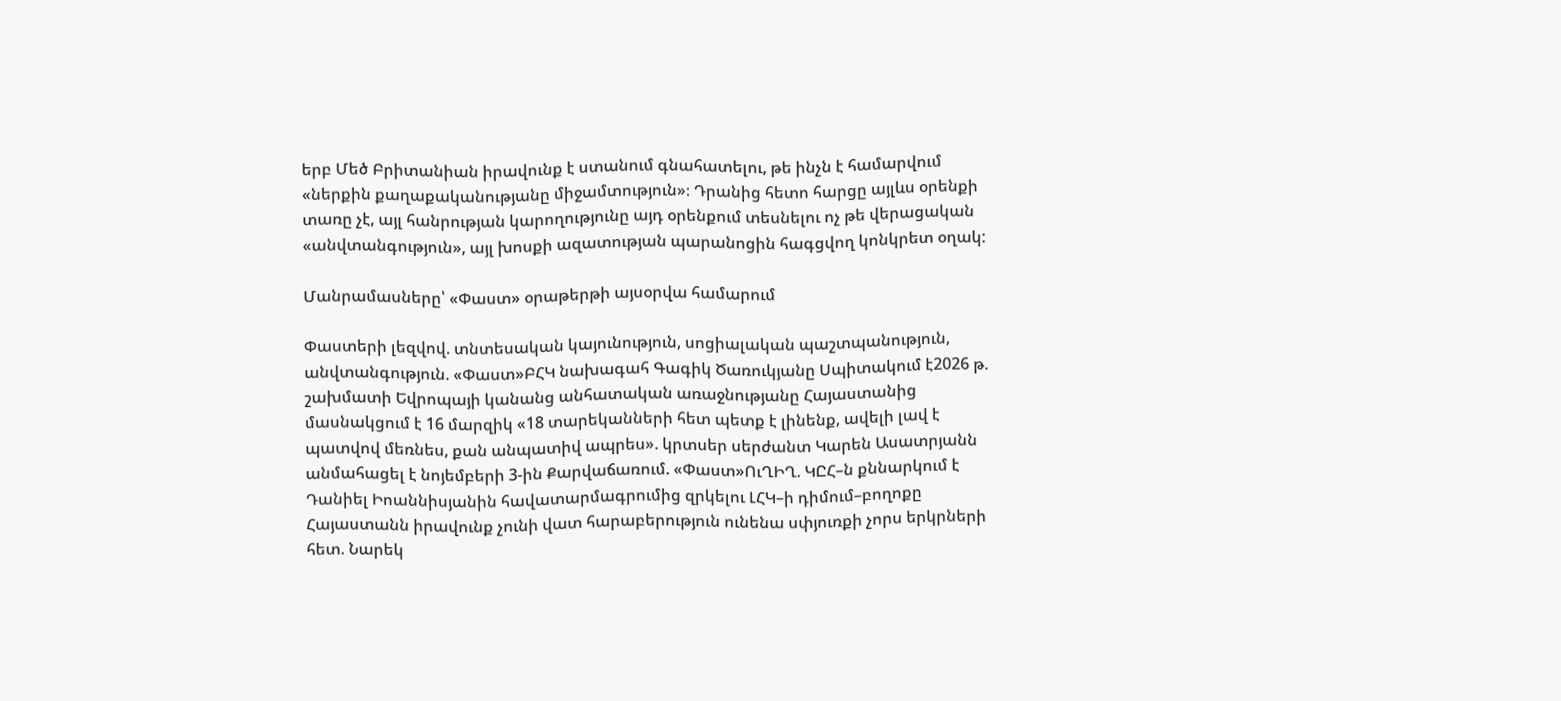երբ Մեծ Բրիտանիան իրավունք է ստանում գնահատելու, թե ինչն է համարվում «ներքին քաղաքականությանը միջամտություն»։ Դրանից հետո հարցը այլևս օրենքի տառը չէ, այլ հանրության կարողությունը այդ օրենքում տեսնելու ոչ թե վերացական «անվտանգություն», այլ խոսքի ազատության պարանոցին հագցվող կոնկրետ օղակ:

Մանրամասները՝ «Փաստ» օրաթերթի այսօրվա համարում

Փաստերի լեզվով. տնտեսական կայունություն, սոցիալական պաշտպանություն, անվտանգություն. «Փաստ»ԲՀԿ նախագահ Գագիկ Ծառուկյանը Սպիտակում է2026 թ. շախմատի Եվրոպայի կանանց անհատական առաջնությանը Հայաստանից մասնակցում է 16 մարզիկ «18 տարեկանների հետ պետք է լինենք, ավելի լավ է պատվով մեռնես, քան անպատիվ ապրես». կրտսեր սերժանտ Կարեն Ասատրյանն անմահացել է նոյեմբերի 3-ին Քարվաճառում. «Փաստ»ՈւՂԻՂ. ԿԸՀ–ն քննարկում է Դանիել Իոաննիսյանին հավատարմագրումից զրկելու ԼՀԿ–ի դիմում–բողոքը Հայաստանն իրավունք չունի վատ հարաբերություն ունենա սփյուռքի չորս երկրների հետ. Նարեկ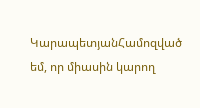ԿարապետյանՀամոզված եմ, որ միասին կարող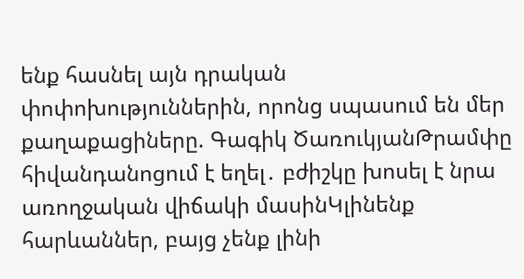ենք հասնել այն դրական փոփոխություններին, որոնց սպասում են մեր քաղաքացիները. Գագիկ ԾառուկյանԹրամփը հիվանդանոցում է եղել․ բժիշկը խոսել է նրա առողջական վիճակի մասինԿլինենք հարևաններ, բայց չենք լինի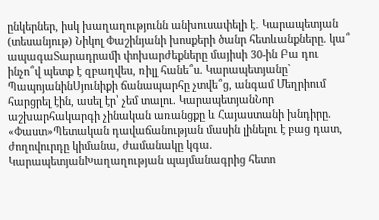ընկերներ, իսկ խաղաղությունն անխուսափելի է․ Կարապետյան (տեսանյութ) Նիկոլ Փաշինյանի խոսքերի ծանր հետևանքները. կա՞ ապագաՏարադրամի փոխարժեքները մայիսի 30-ին Բա դու ինչո՞վ պետք է զբաղվես, ռիլլ հանե՞ս. Կարապետյանը` ՊապոյանինՍյունիքի ճանապարհը չտվե՞ց, անգամ Մեղրիում հարցրել էին, ասել էր՝ չեմ տալու. ԿարապետյանՆոր աշխարհակարգի չինական առանցքը և Հայաստանի խնդիրը. «Փաստ»Պետական դավաճանության մասին լինելու է բաց դատ, ժողովուրդը կիմանա, ժամանակը կգա. ԿարապետյանԽաղաղության պայմանագրից հետո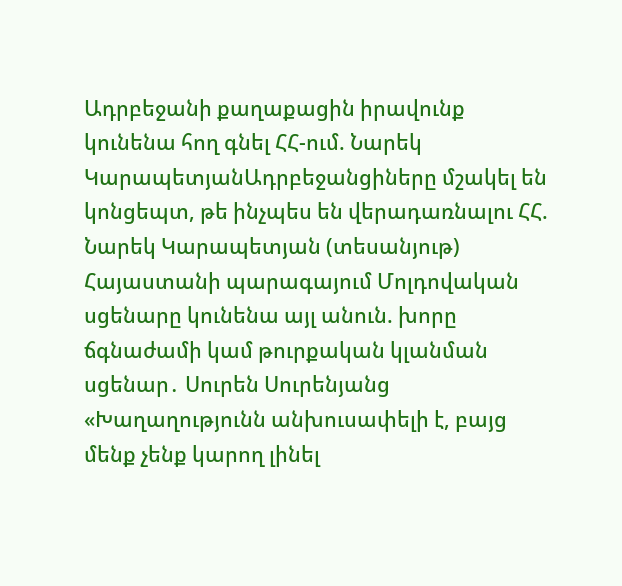Ադրբեջանի քաղաքացին իրավունք կունենա հող գնել ՀՀ-ում. Նարեկ ԿարապետյանԱդրբեջանցիները մշակել են կոնցեպտ, թե ինչպես են վերադառնալու ՀՀ. Նարեկ Կարապետյան (տեսանյութ) Հայաստանի պարագայում Մոլդովական սցենարը կունենա այլ անուն. խորը ճգնաժամի կամ թուրքական կլանման սցենար․ Սուրեն Սուրենյանց «Խաղաղությունն անխուսափելի է, բայց մենք չենք կարող լինել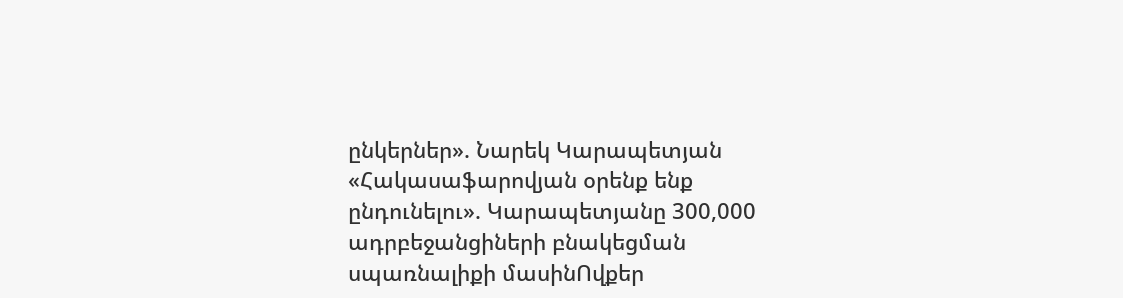ընկերներ». Նարեկ Կարապետյան «Հակասաֆարովյան օրենք ենք ընդունելու». Կարապետյանը 300,000 ադրբեջանցիների բնակեցման սպառնալիքի մասինՈվքեր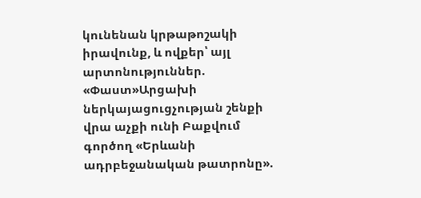կունենան կրթաթոշակի իրավունք, և ովքեր՝ այլ արտոնություններ. «Փաստ»Արցախի ներկայացուցչության շենքի վրա աչքի ունի Բաքվում գործող «Երևանի ադրբեջանական թատրոնը».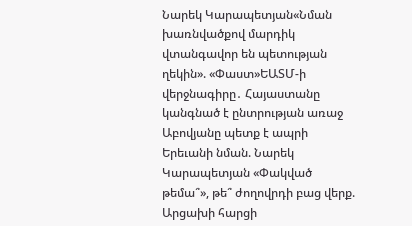Նարեկ Կարապետյան«Նման խառնվածքով մարդիկ վտանգավոր են պետության ղեկին». «Փաստ»ԵԱՏՄ-ի վերջնագիրը․ Հայաստանը կանգնած է ընտրության առաջ Աբովյանը պետք է ապրի Երեւանի նման. Նարեկ Կարապետյան «Փակված թեմա՞», թե՞ ժողովրդի բաց վերք. Արցախի հարցի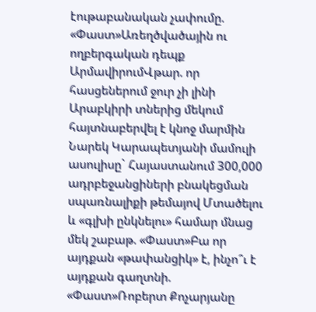էութաբանական չափումը. «Փաստ»Առեղծվածային ու ողբերգական դեպք ԱրմավիրումՎթար. որ հասցեներում ջուր չի լինի Արաբկիրի տներից մեկում հայտնաբերվել է կնոջ մարմին Նարեկ Կարապետյանի մամուլի ասուլիսը` Հայաստանում 300,000 ադրբեջանցիների բնակեցման սպառնալիքի թեմայով Մտածելու և «գլխի ընկնելու» համար մնաց մեկ շաբաթ. «Փաստ»Բա որ այդքան «թափանցիկ» է, ինչո՞ւ է այդքան գաղտնի. «Փաստ»Ռոբերտ Քոչարյանը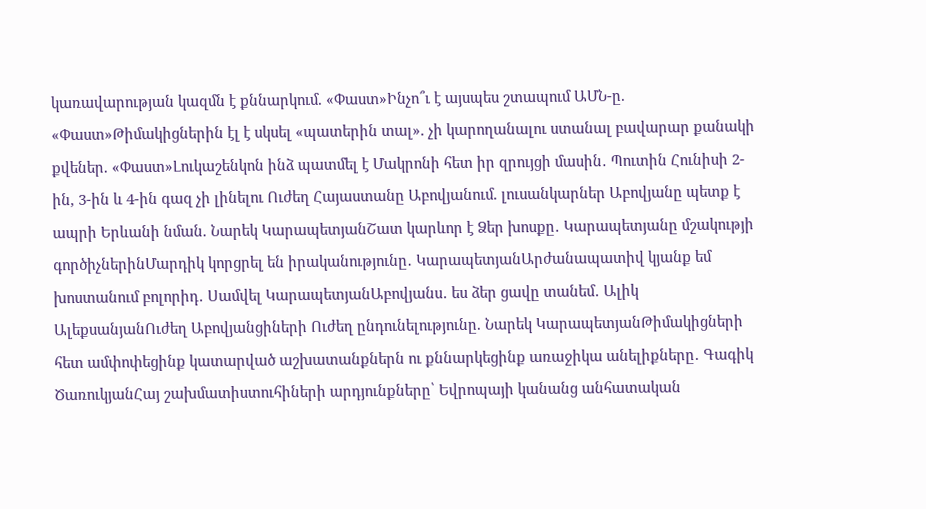կառավարության կազմն է քննարկում. «Փաստ»Ինչո՞ւ է այսպես շտապում ԱՄՆ-ը. «Փաստ»Թիմակիցներին էլ է սկսել «պատերին տալ». չի կարողանալու ստանալ բավարար քանակի քվեներ. «Փաստ»Լուկաշենկոն ինձ պատմել է Մակրոնի հետ իր զրույցի մասին․ Պուտին Հունիսի 2-ին, 3-ին և 4-ին գազ չի լինելու Ուժեղ Հայաստանը Աբովյանում. լուսանկարներ Աբովյանը պետք է ապրի Երևանի նման. Նարեկ ԿարապետյանՇատ կարևոր է Ձեր խոսքը․ Կարապետյանը մշակությի գործիչներինՄարդիկ կորցրել են իրականությունը․ ԿարապետյանԱրժանապատիվ կյանք եմ խոստանում բոլորիդ․ Սամվել ԿարապետյանԱբովյանս․ ես ձեր ցավը տանեմ․ Ալիկ ԱլեքսանյանՈւժեղ Աբովյանցիների Ուժեղ ընդունելությունը. Նարեկ ԿարապետյանԹիմակիցների հետ ամփոփեցինք կատարված աշխատանքներն ու քննարկեցինք առաջիկա անելիքները․ Գագիկ ԾառուկյանՀայ շախմատիստուհիների արդյունքները՝ Եվրոպայի կանանց անհատական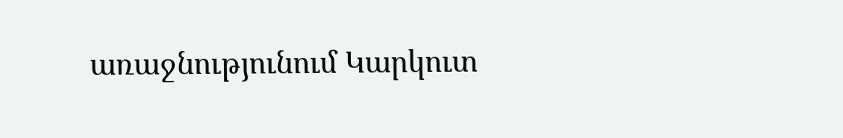առաջնությունում Կարկուտ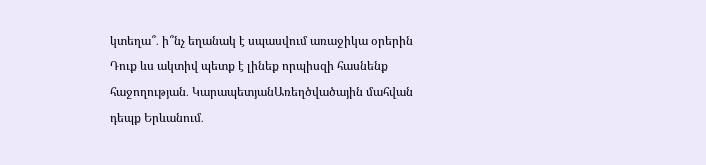կտեղա՞․ ի՞նչ եղանակ է սպասվում առաջիկա օրերին Դուք ևս ակտիվ պետք է լինեք որպիսզի հասնենք հաջողության․ ԿարապետյանԱռեղծվածային մահվան դեպք Երևանում․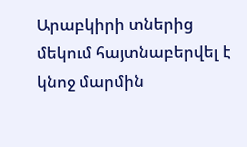Արաբկիրի տներից մեկում հայտնաբերվել է կնոջ մարմին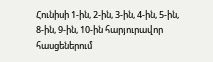Հունիսի 1-ին, 2-ին, 3-ին, 4-ին, 5-ին, 8-ին, 9-ին, 10-ին հարյուրավոր հասցեներում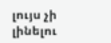լույս չի լինելու